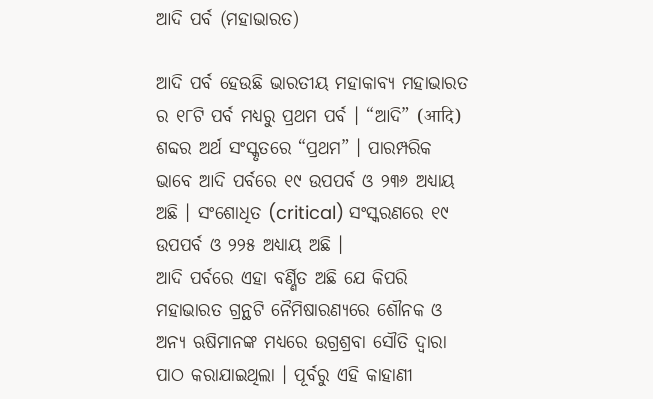ଆଦି ପର୍ବ (ମହାଭାରତ)

ଆଦି ପର୍ବ ହେଉଛି ଭାରତୀୟ ମହାକାବ୍ୟ ମହାଭାରତ ର ୧୮ଟି ପର୍ବ ମଧ୍ୟରୁ ପ୍ରଥମ ପର୍ବ । “ଆଦି” (आदि) ଶବ୍ଦର ଅର୍ଥ ସଂସ୍କୃତରେ “ପ୍ରଥମ” । ପାରମ୍ପରିକ ଭାବେ ଆଦି ପର୍ବରେ ୧୯ ଉପପର୍ବ ଓ ୨୩୬ ଅଧ୍ୟାୟ ଅଛି । ସଂଶୋଧିତ (critical) ସଂସ୍କରଣରେ ୧୯ ଉପପର୍ବ ଓ ୨୨୫ ଅଧ୍ୟାୟ ଅଛି ।
ଆଦି ପର୍ବରେ ଏହା ବର୍ଣ୍ଣିତ ଅଛି ଯେ କିପରି ମହାଭାରତ ଗ୍ରନ୍ଥଟି ନୈମିଷାରଣ୍ୟରେ ଶୌନକ ଓ ଅନ୍ୟ ଋଷିମାନଙ୍କ ମଧ୍ୟରେ ଉଗ୍ରଶ୍ରବା ସୌତି ଦ୍ୱାରା ପାଠ କରାଯାଇଥିଲା । ପୂର୍ବରୁ ଏହି କାହାଣୀ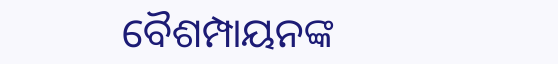ବୈଶମ୍ପାୟନଙ୍କ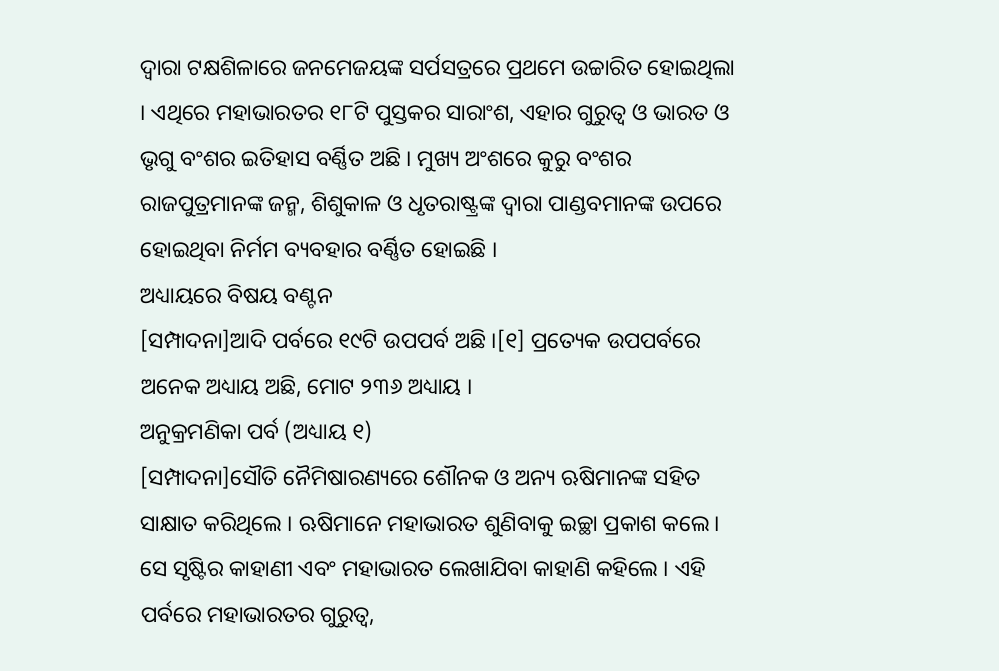ଦ୍ୱାରା ଟକ୍ଷଶିଳାରେ ଜନମେଜୟଙ୍କ ସର୍ପସତ୍ରରେ ପ୍ରଥମେ ଉଚ୍ଚାରିତ ହୋଇଥିଲା । ଏଥିରେ ମହାଭାରତର ୧୮ଟି ପୁସ୍ତକର ସାରାଂଶ, ଏହାର ଗୁରୁତ୍ୱ ଓ ଭାରତ ଓ ଭୃଗୁ ବଂଶର ଇତିହାସ ବର୍ଣ୍ଣିତ ଅଛି । ମୁଖ୍ୟ ଅଂଶରେ କୁରୁ ବଂଶର ରାଜପୁତ୍ରମାନଙ୍କ ଜନ୍ମ, ଶିଶୁକାଳ ଓ ଧୃତରାଷ୍ଟ୍ରଙ୍କ ଦ୍ୱାରା ପାଣ୍ଡବମାନଙ୍କ ଉପରେ ହୋଇଥିବା ନିର୍ମମ ବ୍ୟବହାର ବର୍ଣ୍ଣିତ ହୋଇଛି ।
ଅଧ୍ୟାୟରେ ବିଷୟ ବଣ୍ଟନ
[ସମ୍ପାଦନା]ଆଦି ପର୍ବରେ ୧୯ଟି ଉପପର୍ବ ଅଛି ।[୧] ପ୍ରତ୍ୟେକ ଉପପର୍ବରେ ଅନେକ ଅଧ୍ୟାୟ ଅଛି, ମୋଟ ୨୩୬ ଅଧ୍ୟାୟ ।
ଅନୁକ୍ରମଣିକା ପର୍ବ (ଅଧ୍ୟାୟ ୧)
[ସମ୍ପାଦନା]ସୌତି ନୈମିଷାରଣ୍ୟରେ ଶୌନକ ଓ ଅନ୍ୟ ଋଷିମାନଙ୍କ ସହିତ ସାକ୍ଷାତ କରିଥିଲେ । ଋଷିମାନେ ମହାଭାରତ ଶୁଣିବାକୁ ଇଚ୍ଛା ପ୍ରକାଶ କଲେ। ସେ ସୃଷ୍ଟିର କାହାଣୀ ଏବଂ ମହାଭାରତ ଲେଖାଯିବା କାହାଣି କହିଲେ । ଏହି ପର୍ବରେ ମହାଭାରତର ଗୁରୁତ୍ୱ,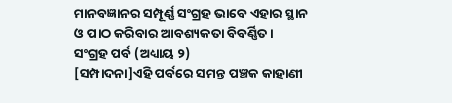ମାନବଜ୍ଞାନର ସମ୍ପୂର୍ଣ୍ଣ ସଂଗ୍ରହ ଭାବେ ଏହାର ସ୍ଥାନ ଓ ପାଠ କରିବାର ଆବଶ୍ୟକତା ବିବର୍ଣ୍ଣିତ।
ସଂଗ୍ରହ ପର୍ବ (ଅଧ୍ୟାୟ ୨)
[ସମ୍ପାଦନା]ଏହି ପର୍ବରେ ସମନ୍ତ ପଞ୍ଚକ କାହାଣୀ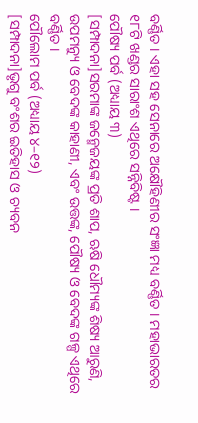ବର୍ଣ୍ଣିତ । ଏହା ସହ ସେନାରେ ଅକ୍ଷୌହିଣୀର ସଂଜ୍ଞା ମଧ୍ୟ ବର୍ଣ୍ଣିତ । ମହାଭାରତର ୧୮ଟି ଖଣ୍ଡର ସାରାଂଶ ଏଥିରେ ସନ୍ନିବିଷ୍ଟ ।
ପୌଷ୍ୟ ପର୍ବ (ଅଧ୍ୟାୟ ୩)
[ସମ୍ପାଦନା]ସରମାଙ୍କ ଜନ୍ମେଜୟଙ୍କ ପ୍ରତି ଶାପ, ଋଷି ଧୌମ୍ୟଙ୍କ ଶିଷ୍ୟ ଆରୁଣି, ଉପମନ୍ୟୁ ଓ ବେଦଙ୍କ କାହାଣୀ, ଏବଂ ଉତ୍ତଙ୍କ, ପୌଷ୍ୟ ଓ ବେଦଙ୍କ ଗଳ୍ପ ଏଥିରେ ବର୍ଣ୍ଣିତ ।
ପୌଲୋମ ପର୍ବ (ଅଧ୍ୟାୟ ୪–୧୨)
[ସମ୍ପାଦନା]ଭୃଗୁ ବଂଶର ଇତିହାସ ଓ ଚ୍ୟବନ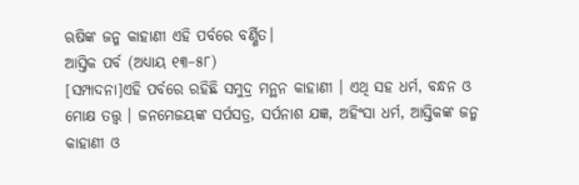ଋଷିଙ୍କ ଜନ୍ମ କାହାଣୀ ଏହି ପର୍ବରେ ବର୍ଣ୍ଣିତ।
ଆସ୍ତିକ ପର୍ବ (ଅଧ୍ୟାୟ ୧୩–୫୮)
[ସମ୍ପାଦନା]ଏହି ପର୍ବରେ ରହିଛି ସମୁଦ୍ର ମନ୍ଥନ କାହାଣୀ । ଏଥି ସହ ଧର୍ମ, ବନ୍ଧନ ଓ ମୋକ୍ଷ ତତ୍ତ୍ୱ । ଜନମେଜୟଙ୍କ ସର୍ପସତ୍ର, ସର୍ପନାଶ ଯଜ୍ଞ, ଅହିଂସା ଧର୍ମ, ଆସ୍ତିକଙ୍କ ଜନ୍ମ କାହାଣୀ ଓ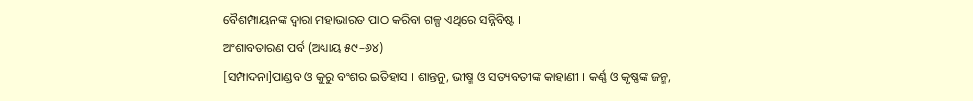ବୈଶମ୍ପାୟନଙ୍କ ଦ୍ୱାରା ମହାଭାରତ ପାଠ କରିବା ଗଳ୍ପ ଏଥିରେ ସନ୍ନିବିଷ୍ଟ ।
ଅଂଶାବତାରଣ ପର୍ବ (ଅଧ୍ୟାୟ ୫୯–୬୪)
[ସମ୍ପାଦନା]ପାଣ୍ଡବ ଓ କୁରୁ ବଂଶର ଇତିହାସ । ଶାନ୍ତନୁ, ଭୀଷ୍ମ ଓ ସତ୍ୟବତୀଙ୍କ କାହାଣୀ । କର୍ଣ୍ଣ ଓ କୃଷ୍ଣଙ୍କ ଜନ୍ମ,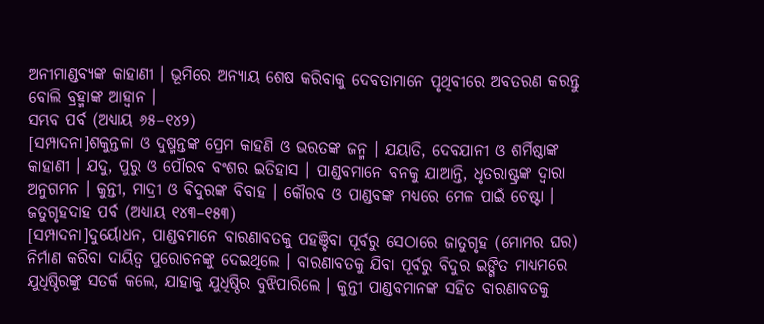ଅନୀମାଣ୍ଡବ୍ୟଙ୍କ କାହାଣୀ । ଭୂମିରେ ଅନ୍ୟାୟ ଶେଷ କରିବାକୁ ଦେବତାମାନେ ପୃଥିବୀରେ ଅବତରଣ କରନ୍ତୁ ବୋଲି ବ୍ରହ୍ମାଙ୍କ ଆହ୍ୱାନ ।
ସମ୍ଭବ ପର୍ବ (ଅଧ୍ୟାୟ ୬୫–୧୪୨)
[ସମ୍ପାଦନା]ଶକୁନ୍ତଳା ଓ ଦୁଷ୍ମନ୍ତଙ୍କ ପ୍ରେମ କାହଣି ଓ ଭରତଙ୍କ ଜନ୍ମ । ଯୟାତି, ଦେବଯାନୀ ଓ ଶର୍ମିଷ୍ଠାଙ୍କ କାହାଣୀ । ଯଦୁ, ପୁରୁ ଓ ପୌରବ ବଂଶର ଇତିହାସ । ପାଣ୍ଡବମାନେ ବନକୁ ଯାଆନ୍ତି, ଧୃତରାଷ୍ଟ୍ରଙ୍କ ଦ୍ୱାରା ଅନୁଗମନ । କୁନ୍ତୀ, ମାଦ୍ରୀ ଓ ଵିଦୁରଙ୍କ ବିବାହ । କୌରବ ଓ ପାଣ୍ଡବଙ୍କ ମଧ୍ୟରେ ମେଳ ପାଇଁ ଚେଷ୍ଟା ।
ଜତୁଗୃହଦାହ ପର୍ବ (ଅଧ୍ୟାୟ ୧୪୩–୧୫୩)
[ସମ୍ପାଦନା]ଦୁର୍ୟୋଧନ, ପାଣ୍ଡବମାନେ ବାରଣାବତକୁ ପହଞ୍ଚିବା ପୂର୍ବରୁ ସେଠାରେ ଜାତୁଗୃହ (ମୋମର ଘର) ନିର୍ମାଣ କରିବା ଦାୟିତ୍ୱ ପୁରୋଚନଙ୍କୁ ଦେଇଥିଲେ । ବାରଣାବତକୁ ଯିବା ପୂର୍ବରୁ ବିଦୁର ଇଙ୍ଗିତ ମାଧ୍ୟମରେ ଯୁଧିଷ୍ଠିରଙ୍କୁ ସତର୍କ କଲେ, ଯାହାକୁ ଯୁଧିଷ୍ଠିର ବୁଝିପାରିଲେ । କୁନ୍ତୀ ପାଣ୍ଡବମାନଙ୍କ ସହିତ ବାରଣାବତକୁ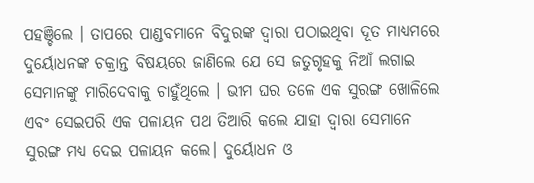ପହଞ୍ଚିଲେ । ତାପରେ ପାଣ୍ଡବମାନେ ବିଦୁରଙ୍କ ଦ୍ୱାରା ପଠାଇଥିବା ଦୂତ ମାଧ୍ୟମରେ ଦୁର୍ୟୋଧନଙ୍କ ଚକ୍ରାନ୍ତ ବିଷୟରେ ଜାଣିଲେ ଯେ ସେ ଜତୁଗୃହକୁ ନିଆଁ ଲଗାଇ ସେମାନଙ୍କୁ ମାରିଦେବାକୁ ଚାହୁଁଥିଲେ । ଭୀମ ଘର ତଳେ ଏକ ସୁରଙ୍ଗ ଖୋଳିଲେ ଏବଂ ସେଇପରି ଏକ ପଳାୟନ ପଥ ତିଆରି କଲେ ଯାହା ଦ୍ୱାରା ସେମାନେ ସୁରଙ୍ଗ ମଧ୍ୟ ଦେଇ ପଳାୟନ କଲେ। ଦୁର୍ୟୋଧନ ଓ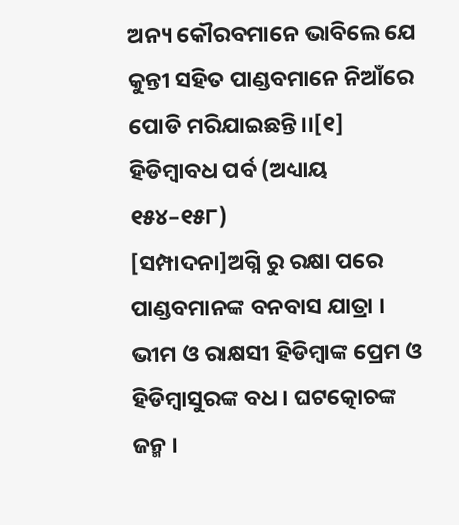ଅନ୍ୟ କୌରବମାନେ ଭାବିଲେ ଯେ କୁନ୍ତୀ ସହିତ ପାଣ୍ଡବମାନେ ନିଆଁରେ ପୋଡି ମରିଯାଇଛନ୍ତି।।[୧]
ହିଡିମ୍ବାବଧ ପର୍ବ (ଅଧ୍ୟାୟ ୧୫୪–୧୫୮)
[ସମ୍ପାଦନା]ଅଗ୍ନି ରୁ ରକ୍ଷା ପରେ ପାଣ୍ଡବମାନଙ୍କ ବନବାସ ଯାତ୍ରା । ଭୀମ ଓ ରାକ୍ଷସୀ ହିଡିମ୍ବାଙ୍କ ପ୍ରେମ ଓ ହିଡିମ୍ବାସୁରଙ୍କ ବଧ । ଘଟତ୍କୋଚଙ୍କ ଜନ୍ମ ।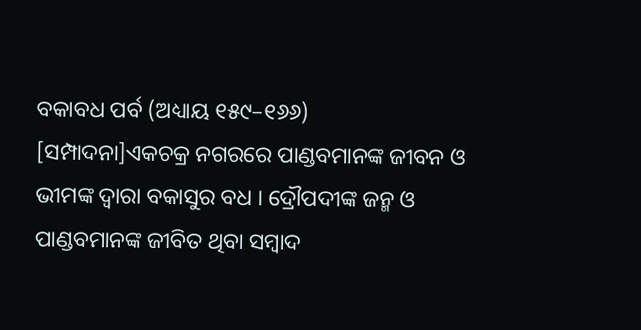ବକାବଧ ପର୍ବ (ଅଧ୍ୟାୟ ୧୫୯–୧୬୬)
[ସମ୍ପାଦନା]ଏକଚକ୍ର ନଗରରେ ପାଣ୍ଡବମାନଙ୍କ ଜୀବନ ଓ ଭୀମଙ୍କ ଦ୍ୱାରା ବକାସୁର ବଧ । ଦ୍ରୌପଦୀଙ୍କ ଜନ୍ମ ଓ ପାଣ୍ଡବମାନଙ୍କ ଜୀବିତ ଥିବା ସମ୍ବାଦ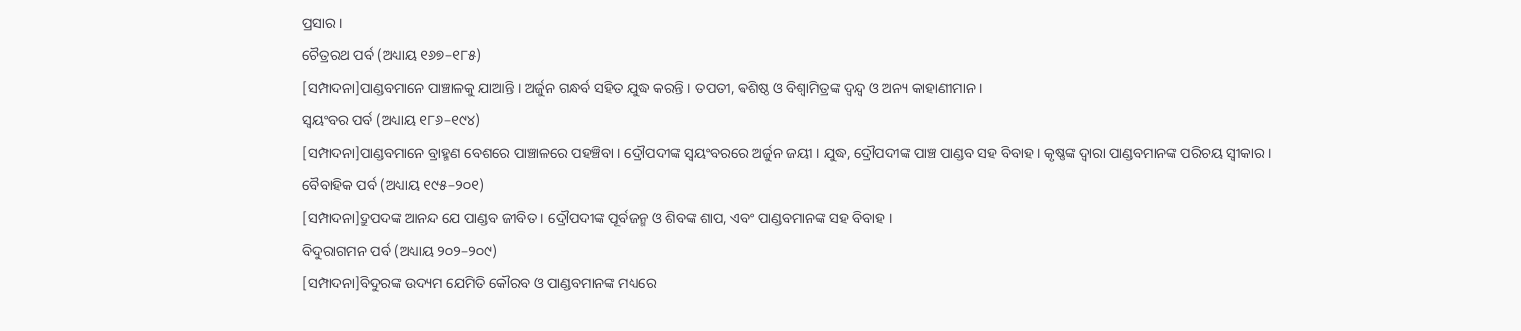ପ୍ରସାର ।
ଚୈତ୍ରରଥ ପର୍ବ (ଅଧ୍ୟାୟ ୧୬୭–୧୮୫)
[ସମ୍ପାଦନା]ପାଣ୍ଡବମାନେ ପାଞ୍ଚାଳକୁ ଯାଆନ୍ତି । ଅର୍ଜୁନ ଗନ୍ଧର୍ବ ସହିତ ଯୁଦ୍ଧ କରନ୍ତି । ତପତୀ, ଵଶିଷ୍ଠ ଓ ବିଶ୍ୱାମିତ୍ରଙ୍କ ଦ୍ୱନ୍ଦ୍ୱ ଓ ଅନ୍ୟ କାହାଣୀମାନ ।
ସ୍ଵୟଂବର ପର୍ବ (ଅଧ୍ୟାୟ ୧୮୬–୧୯୪)
[ସମ୍ପାଦନା]ପାଣ୍ଡବମାନେ ବ୍ରାହ୍ମଣ ବେଶରେ ପାଞ୍ଚାଳରେ ପହଞ୍ଚିବା । ଦ୍ରୌପଦୀଙ୍କ ସ୍ଵୟଂବରରେ ଅର୍ଜୁନ ଜୟୀ । ଯୁଦ୍ଧ, ଦ୍ରୌପଦୀଙ୍କ ପାଞ୍ଚ ପାଣ୍ଡବ ସହ ବିବାହ । କୃଷ୍ଣଙ୍କ ଦ୍ୱାରା ପାଣ୍ଡବମାନଙ୍କ ପରିଚୟ ସ୍ୱୀକାର ।
ବୈବାହିକ ପର୍ବ (ଅଧ୍ୟାୟ ୧୯୫–୨୦୧)
[ସମ୍ପାଦନା]ଦ୍ରୁପଦଙ୍କ ଆନନ୍ଦ ଯେ ପାଣ୍ଡବ ଜୀବିତ । ଦ୍ରୌପଦୀଙ୍କ ପୂର୍ବଜନ୍ମ ଓ ଶିବଙ୍କ ଶାପ, ଏବଂ ପାଣ୍ଡବମାନଙ୍କ ସହ ବିବାହ ।
ବିଦୁରାଗମନ ପର୍ବ (ଅଧ୍ୟାୟ ୨୦୨–୨୦୯)
[ସମ୍ପାଦନା]ବିଦୁରଙ୍କ ଉଦ୍ୟମ ଯେମିତି କୌରବ ଓ ପାଣ୍ଡବମାନଙ୍କ ମଧ୍ୟରେ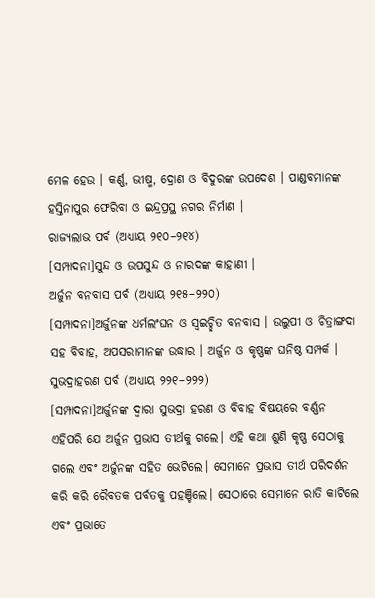ମେଳ ହେଉ । କର୍ଣ୍ଣ, ଭୀଷ୍ମ, ଦ୍ରୋଣ ଓ ବିଦୁରଙ୍କ ଉପଦେଶ । ପାଣ୍ଡବମାନଙ୍କ ହସ୍ତିନାପୁର ଫେରିବା ଓ ଇନ୍ଦ୍ରପ୍ରସ୍ଥ ନଗର ନିର୍ମାଣ ।
ରାଜ୍ୟଲାଭ ପର୍ବ (ଅଧ୍ୟାୟ ୨୧୦–୨୧୪)
[ସମ୍ପାଦନା]ସୁନ୍ଦ ଓ ଉପସୁନ୍ଦ ଓ ନାରଦଙ୍କ କାହାଣୀ ।
ଅର୍ଜୁନ ବନବାସ ପର୍ବ (ଅଧ୍ୟାୟ ୨୧୫–୨୨୦)
[ସମ୍ପାଦନା]ଅର୍ଜୁନଙ୍କ ଧର୍ମଲଂଘନ ଓ ସ୍ୱଇଚ୍ଛିତ ବନବାସ । ଉଲୁପୀ ଓ ଚିତ୍ରାଙ୍ଗଦା ସହ ବିବାହ, ଅପସରାମାନଙ୍କ ଉଦ୍ଧାର । ଅର୍ଜୁନ ଓ କୃଷ୍ଣଙ୍କ ଘନିଷ୍ଠ ସମ୍ପର୍କ ।
ସୁଭଦ୍ରାହରଣ ପର୍ବ (ଅଧ୍ୟାୟ ୨୨୧–୨୨୨)
[ସମ୍ପାଦନା]ଅର୍ଜୁନଙ୍କ ଦ୍ୱାରା ସୁଭଦ୍ରା ହରଣ ଓ ବିବାହ ବିଷୟରେ ବର୍ଣ୍ଣନ ଏହିପରି ଯେ ଅର୍ଜୁନ ପ୍ରଭାସ ତୀର୍ଥକୁ ଗଲେ। ଏହି କଥା ଶୁଣି କୃଷ୍ଣ ସେଠାକୁ ଗଲେ ଏବଂ ଅର୍ଜୁନଙ୍କ ସହିତ ଭେଟିଲେ। ସେମାନେ ପ୍ରଭାସ ତୀର୍ଥ ପରିଦର୍ଶନ କରି କରି ରୈବତକ ପର୍ବତକୁ ପହଞ୍ଚିଲେ। ସେଠାରେ ସେମାନେ ରାତି କାଟିଲେ ଏବଂ ପ୍ରଭାତେ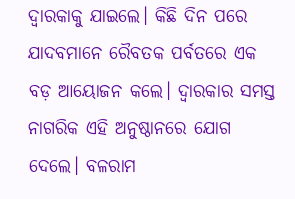ଦ୍ୱାରକାକୁ ଯାଇଲେ। କିଛି ଦିନ ପରେ ଯାଦବମାନେ ରୈବତକ ପର୍ବତରେ ଏକ ବଡ଼ ଆୟୋଜନ କଲେ। ଦ୍ୱାରକାର ସମସ୍ତ ନାଗରିକ ଏହି ଅନୁଷ୍ଠାନରେ ଯୋଗ ଦେଲେ। ବଳରାମ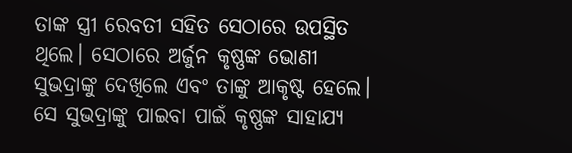ତାଙ୍କ ସ୍ତ୍ରୀ ରେବତୀ ସହିତ ସେଠାରେ ଉପସ୍ଥିତ ଥିଲେ। ସେଠାରେ ଅର୍ଜୁନ କୃଷ୍ଣଙ୍କ ଭୋଣୀ ସୁଭଦ୍ରାଙ୍କୁ ଦେଖିଲେ ଏବଂ ତାଙ୍କୁ ଆକୃଷ୍ଟ ହେଲେ। ସେ ସୁଭଦ୍ରାଙ୍କୁ ପାଇବା ପାଇଁ କୃଷ୍ଣଙ୍କ ସାହାଯ୍ୟ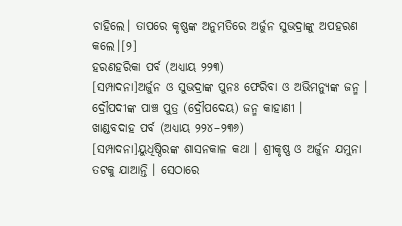ଚାହିଲେ। ତାପରେ କୃଷ୍ଣଙ୍କ ଅନୁମତିରେ ଅର୍ଜୁନ ସୁଭଦ୍ରାଙ୍କୁ ଅପହରଣ କଲେ।[୨]
ହରଣହରିକା ପର୍ବ (ଅଧ୍ୟାୟ ୨୨୩)
[ସମ୍ପାଦନା]ଅର୍ଜୁନ ଓ ସୁଭଦ୍ରାଙ୍କ ପୁନଃ ଫେରିବା ଓ ଅଭିମନ୍ୟୁଙ୍କ ଜନ୍ମ । ଦ୍ରୌପଦୀଙ୍କ ପାଞ୍ଚ ପୁତ୍ର (ଦ୍ରୌପଦେୟ) ଜନ୍ମ କାହାଣୀ ।
ଖାଣ୍ଡବଦାହ ପର୍ବ (ଅଧ୍ୟାୟ ୨୨୪–୨୩୬)
[ସମ୍ପାଦନା]ୟୁଧିଷ୍ଠିରଙ୍କ ଶାସନକାଳ କଥା । ଶ୍ରୀକୃଷ୍ଣ ଓ ଅର୍ଜୁନ ଯମୁନା ତଟକୁ ଯାଆନ୍ତି । ସେଠାରେ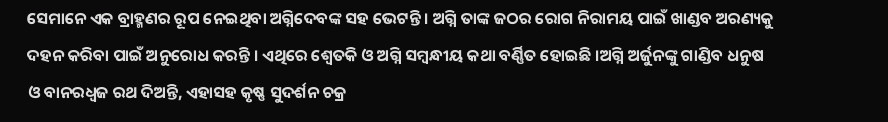ସେମାନେ ଏକ ବ୍ରାହ୍ମଣର ରୂପ ନେଇଥିବା ଅଗ୍ନିଦେବଙ୍କ ସହ ଭେଟନ୍ତି । ଅଗ୍ନି ତାଙ୍କ ଜଠର ରୋଗ ନିରାମୟ ପାଇଁ ଖାଣ୍ଡବ ଅରଣ୍ୟକୁ ଦହନ କରିବା ପାଇଁ ଅନୁରୋଧ କରନ୍ତି । ଏଥିରେ ଶ୍ୱେତକି ଓ ଅଗ୍ନି ସମ୍ବନ୍ଧୀୟ କଥା ବର୍ଣ୍ଣିତ ହୋଇଛି ।ଅଗ୍ନି ଅର୍ଜୁନଙ୍କୁ ଗାଣ୍ଡିବ ଧନୁଷ ଓ ବାନରଧ୍ୱଜ ରଥ ଦିଅନ୍ତି, ଏହାସହ କୃଷ୍ଣ ସୁଦର୍ଶନ ଚକ୍ର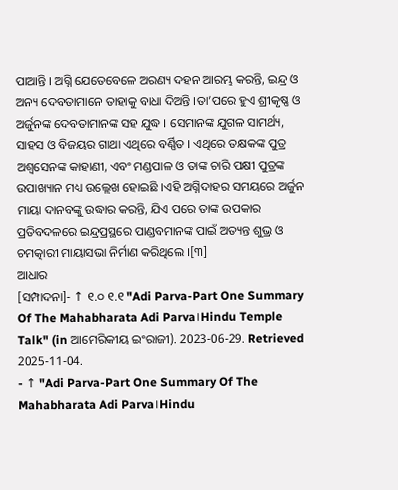ପାଆନ୍ତି । ଅଗ୍ନି ଯେତେବେଳେ ଅରଣ୍ୟ ଦହନ ଆରମ୍ଭ କରନ୍ତି, ଇନ୍ଦ୍ର ଓ ଅନ୍ୟ ଦେବତାମାନେ ତାହାକୁ ବାଧା ଦିଅନ୍ତି ।ତା’ପରେ ହୁଏ ଶ୍ରୀକୃଷ୍ଣ ଓ ଅର୍ଜୁନଙ୍କ ଦେବତାମାନଙ୍କ ସହ ଯୁଦ୍ଧ । ସେମାନଙ୍କ ଯୁଗଳ ସାମର୍ଥ୍ୟ, ସାହସ ଓ ବିଜୟର ଗାଥା ଏଥିରେ ବର୍ଣ୍ଣିତ । ଏଥିରେ ତକ୍ଷକଙ୍କ ପୁତ୍ର ଅଶ୍ୱସେନଙ୍କ କାହାଣୀ, ଏବଂ ମଣ୍ଡପାଳ ଓ ତାଙ୍କ ଚାରି ପକ୍ଷୀ ପୁତ୍ରଙ୍କ ଉପାଖ୍ୟାନ ମଧ୍ୟ ଉଲ୍ଲେଖ ହୋଇଛି ।ଏହି ଅଗ୍ନିଦାହର ସମୟରେ ଅର୍ଜୁନ ମାୟା ଦାନବଙ୍କୁ ଉଦ୍ଧାର କରନ୍ତି, ଯିଏ ପରେ ତାଙ୍କ ଉପକାର ପ୍ରତିବଦଳରେ ଇନ୍ଦ୍ରପ୍ରସ୍ଥରେ ପାଣ୍ଡବମାନଙ୍କ ପାଇଁ ଅତ୍ୟନ୍ତ ଶୁଭ୍ର ଓ ଚମତ୍କାରୀ ମାୟାସଭା ନିର୍ମାଣ କରିଥିଲେ ।[୩]
ଆଧାର
[ସମ୍ପାଦନା]- ↑ ୧.୦ ୧.୧ "Adi Parva-Part One Summary Of The Mahabharata Adi Parva।Hindu Temple Talk" (in ଆମେରିକୀୟ ଇଂରାଜୀ). 2023-06-29. Retrieved 2025-11-04.
- ↑ "Adi Parva-Part One Summary Of The Mahabharata Adi Parva।Hindu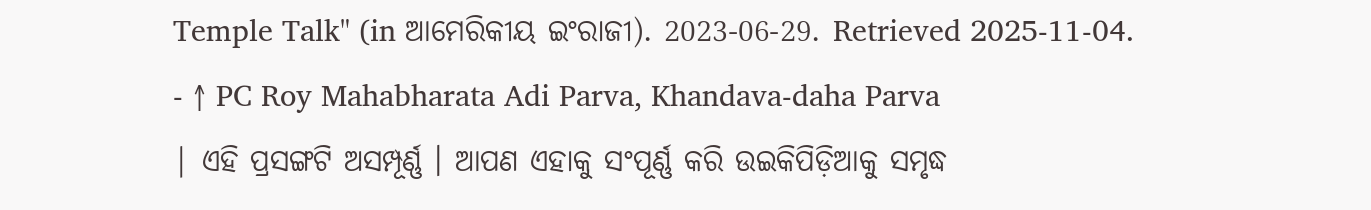Temple Talk" (in ଆମେରିକୀୟ ଇଂରାଜୀ). 2023-06-29. Retrieved 2025-11-04.
- ↑ PC Roy Mahabharata Adi Parva, Khandava-daha Parva
| ଏହି ପ୍ରସଙ୍ଗଟି ଅସମ୍ପୂର୍ଣ୍ଣ । ଆପଣ ଏହାକୁ ସଂପୂର୍ଣ୍ଣ କରି ଉଇକିପିଡ଼ିଆକୁ ସମୃଦ୍ଧ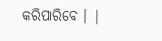କରିପାରିବେ । |